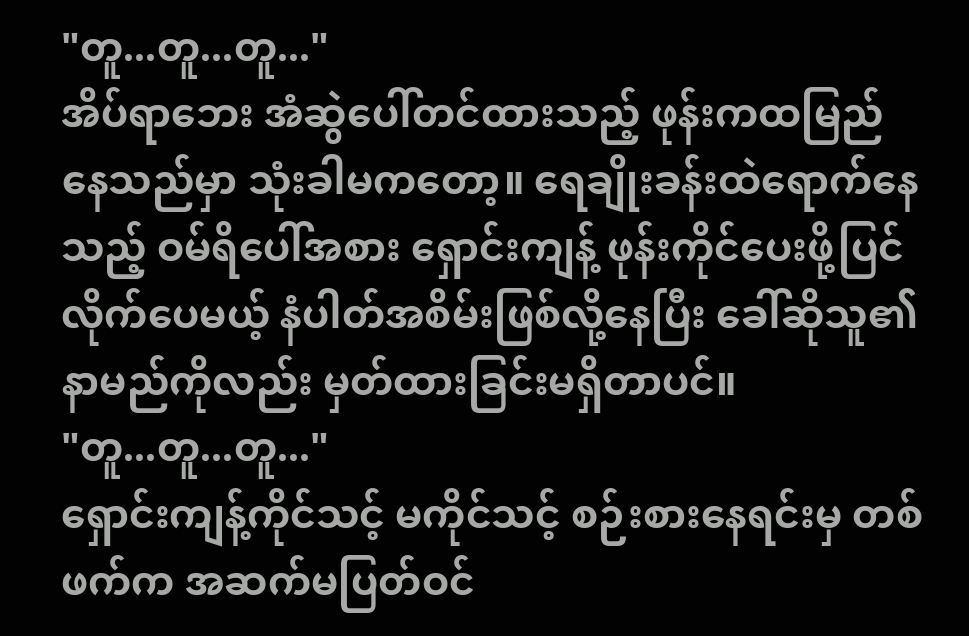"တူ...တူ...တူ..."
အိပ်ရာဘေး အံဆွဲပေါ်တင်ထားသည့် ဖုန်းကထမြည်နေသည်မှာ သုံးခါမကတော့။ ရေချိုးခန်းထဲရောက်နေသည့် ဝမ်ရိပေါ်အစား ရှောင်းကျန့် ဖုန်းကိုင်ပေးဖို့ပြင်လိုက်ပေမယ့် နံပါတ်အစိမ်းဖြစ်လို့နေပြီး ခေါ်ဆိုသူ၏ နာမည်ကိုလည်း မှတ်ထားခြင်းမရှိတာပင်။
"တူ...တူ...တူ..."
ရှောင်းကျန့်ကိုင်သင့် မကိုင်သင့် စဉ်းစားနေရင်းမှ တစ်ဖက်က အဆက်မပြတ်ဝင်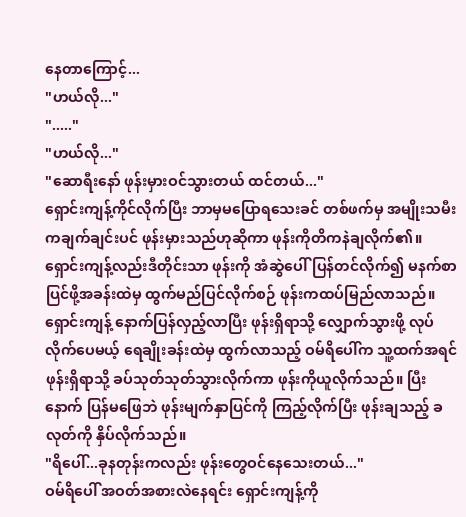နေတာကြောင့်...
"ဟယ်လို..."
"....."
"ဟယ်လို..."
"ဆောရီးနော် ဖုန်းမှားဝင်သွားတယ် ထင်တယ်..."
ရှောင်းကျန့်ကိုင်လိုက်ပြီး ဘာမှမပြောရသေးခင် တစ်ဖက်မှ အမျိုးသမီးကချက်ချင်းပင် ဖုန်းမှားသည်ဟုဆိုကာ ဖုန်းကိုတိကနဲချလိုက်၏။ ရှောင်းကျန့်လည်းဒီတိုင်းသာ ဖုန်းကို အံဆွဲပေါ်ပြန်တင်လိုက်၍ မနက်စာပြင်ဖို့အခန်းထဲမှ ထွက်မည်ပြင်လိုက်စဉ် ဖုန်းကထပ်မြည်လာသည်။
ရှောင်းကျန့် နောက်ပြန်လှည့်လာပြီး ဖုန်းရှိရာသို့ လျှောက်သွားဖို့ လုပ်လိုက်ပေမယ့် ရေချိုးခန်းထဲမှ ထွက်လာသည့် ဝမ်ရိပေါ်က သူ့ထက်အရင် ဖုန်းရှိရာသို့ ခပ်သုတ်သုတ်သွားလိုက်ကာ ဖုန်းကိုယူလိုက်သည်။ ပြီးနောက် ပြန်မဖြေဘဲ ဖုန်းမျက်နှာပြင်ကို ကြည့်လိုက်ပြီး ဖုန်းချသည့် ခလုတ်ကို နှိပ်လိုက်သည်။
"ရိပေါ်...ခုနတုန်းကလည်း ဖုန်းတွေဝင်နေသေးတယ်..."
ဝမ်ရိပေါ် အဝတ်အစားလဲနေရင်း ရှောင်းကျန့်ကို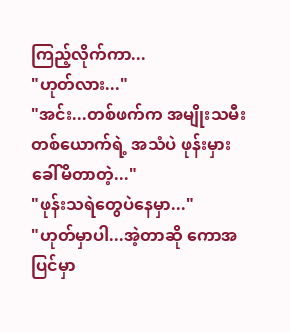ကြည့်လိုက်ကာ...
"ဟုတ်လား..."
"အင်း...တစ်ဖက်က အမျိုးသမီးတစ်ယောက်ရဲ့ အသံပဲ ဖုန်းမှားခေါ်မိတာတဲ့..."
"ဖုန်းသရဲတွေပဲနေမှာ..."
"ဟုတ်မှာပါ...အဲ့တာဆို ကောအပြင်မှာ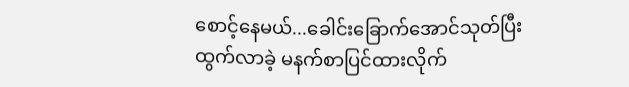စောင့်နေမယ်...ခေါင်းခြောက်အောင်သုတ်ပြီး ထွက်လာခဲ့ မနက်စာပြင်ထားလိုက်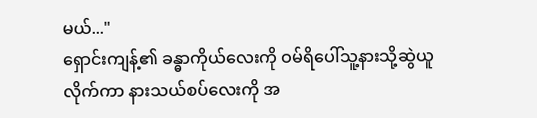မယ်..."
ရှောင်းကျန့်၏ ခန္ဓာကိုယ်လေးကို ဝမ်ရိပေါ်သူ့နားသို့ဆွဲယူလိုက်ကာ နားသယ်စပ်လေးကို အ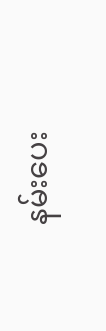နမ်းပေး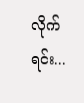လိုက်ရင်း...